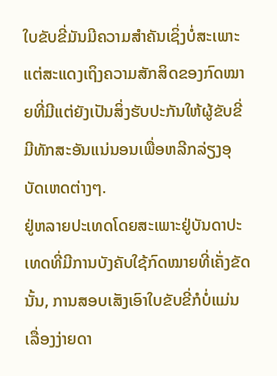ໃບຂັບຂີ່ມັນມີຄວາມສຳຄັນເຊິ່ງບໍ່ສະເພາະແຕ່ສະແດງເຖິງຄວາມສັກສິດຂອງກົດໝາຍທີ່ມີແຕ່ຍັງເປັນສິ່ງຮັບປະກັນໃຫ້ຜູ້ຂັບຂີ່ມີທັກສະອັນແນ່ນອນເພື່ອຫລີກລ່ຽງອຸບັດເຫດຕ່າງໆ.
ຢູ່ຫລາຍປະເທດໂດຍສະເພາະຢູ່ບັນດາປະເທດທີ່ມີການບັງຄັບໃຊ້ກົດໝາຍທີ່ເຄັ່ງຂັດນັ້ນ, ການສອບເສັງເອົາໃບຂັບຂີ່ກໍບໍ່ແມ່ນເລື່ອງງ່າຍດາ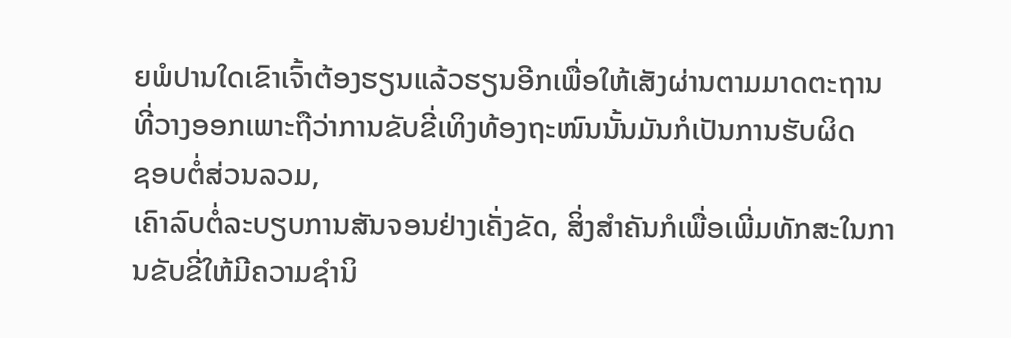ຍພໍປານໃດເຂົາເຈົ້າຕ້ອງຮຽນແລ້ວຮຽນອີກເພື່ອໃຫ້ເສັງຜ່ານຕາມມາດຕະຖານທີ່ວາງອອກເພາະຖືວ່າການຂັບຂີ່ເທິງທ້ອງຖະໜົນນັ້ນມັນກໍເປັນການຮັບຜິດ
ຊອບຕໍ່ສ່ວນລວມ,
ເຄົາລົບຕໍ່ລະບຽບການສັນຈອນຢ່າງເຄັ່ງຂັດ, ສິ່ງສຳຄັນກໍເພື່ອເພີ່ມທັກສະໃນການຂັບຂີ່ໃຫ້ມີຄວາມຊຳນິ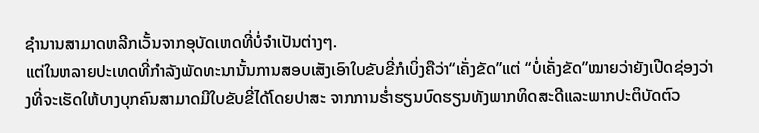ຊຳນານສາມາດຫລີກເວັ້ນຈາກອຸບັດເຫດທີ່ບໍ່ຈຳເປັນຕ່າງໆ.
ແຕ່ໃນຫລາຍປະເທດທີ່ກຳລັງພັດທະນານັ້ນການສອບເສັງເອົາໃບຂັບຂີ່ກໍເບິ່ງຄືວ່າ“ເຄັ່ງຂັດ”ແຕ່ “ບໍ່ເຄັ່ງຂັດ”ໝາຍວ່າຍັງເປີດຊ່ອງວ່າງທີ່ຈະເຮັດໃຫ້ບາງບຸກຄົນສາມາດມີໃບຂັບຂີ່ໄດ້ໂດຍປາສະ ຈາກການຮໍ່າຮຽນບົດຮຽນທັງພາກທິດສະດີແລະພາກປະຕິບັດຕົວ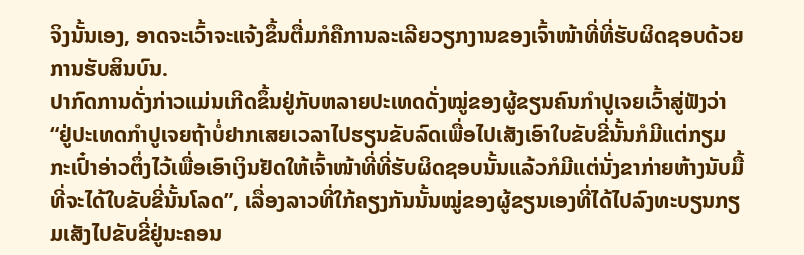ຈິງນັ້ນເອງ, ອາດຈະເວົ້າຈະແຈ້ງຂຶ້ນຕື່ມກໍຄືການລະເລີຍວຽກງານຂອງເຈົ້າໜ້າທີ່ທີ່ຮັບຜິດຊອບດ້ວຍການຮັບສິນບົນ.
ປາກົດການດັ່ງກ່າວແມ່ນເກີດຂຶ້ນຢູ່ກັບຫລາຍປະເທດດັ່ງໝູ່ຂອງຜູ້ຂຽນຄົນກຳປູເຈຍເວົ້າສູ່ຟັງວ່າ“ຢູ່ປະເທດກຳປູເຈຍຖ້າບໍ່ຢາກເສຍເວລາໄປຮຽນຂັບລົດເພື່ອໄປເສັງເອົາໃບຂັບຂີ່ນັ້ນກໍມີແຕ່ກຽມກະເປົ໋າອ່າວຕຶ່ງໄວ້ເພື່ອເອົາເງິນຢັດໃຫ້ເຈົ້າໜ້າທີ່ທີ່ຮັບຜິດຊອບນັ້ນແລ້ວກໍມີແຕ່ນັ່ງຂາກ່າຍຫ້າງນັບມື້ທີ່ຈະໄດ້ໃບຂັບຂີ່ນັ້ນໂລດ”, ເລື່ອງລາວທີ່ໃກ້ຄຽງກັນນັ້ນໝູ່ຂອງຜູ້ຂຽນເອງທີ່ໄດ້ໄປລົງທະບຽນກຽມເສັງໄປຂັບຂີ່ຢູ່ນະຄອນ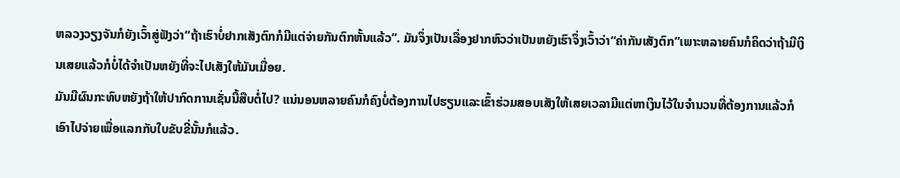ຫລວງວຽງຈັນກໍຍັງເວົ້າສູ່ຟັງວ່າ“ຖ້າເຮົາບໍ່ຢາກເສັງຕົກກໍມີແຕ່ຈ່າຍກັນຕົກຫັ້ນແລ້ວ”. ມັນຈຶ່ງເປັນເລື່ອງຢາກຫົວວ່າເປັນຫຍັງເຮົາຈຶ່ງເວົ້າວ່າ“ຄ່າກັນເສັງຕົກ”ເພາະຫລາຍຄົນກໍຄິດວ່າຖ້າມີເງິນເສຍແລ້ວກໍບໍ່ໄດ້ຈຳເປັນຫຍັງທີ່ຈະໄປເສັງໃຫ້ມັນເມື່ອຍ.
ມັນມີຜົນກະທົບຫຍັງຖ້າໃຫ້ປາກົດການເຊັ່ນນີ້ສືບຕໍ່ໄປ? ແນ່ນອນຫລາຍຄົນກໍຄົງບໍ່ຕ້ອງການໄປຮຽນແລະເຂົ້າຮ່ວມສອບເສັງໃຫ້ເສຍເວລາມີແຕ່ຫາເງິນໄວ້ໃນຈຳນວນທີ່ຕ້ອງການແລ້ວກໍເອົາໄປຈ່າຍເພື່ອແລກກັບໃບຂັບຂີ່ນັ້ນກໍແລ້ວ.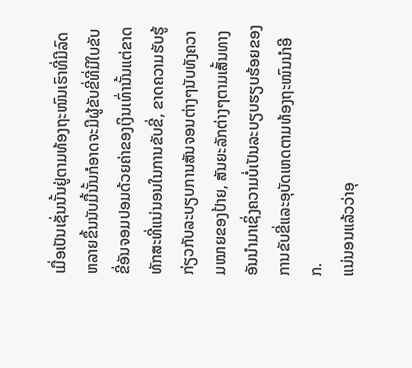ເມື່ອເປັນເຊັ່ນນັ້ນຢູ່ຕາມທ້ອງຖະໜົນເຮົາທີ່ມີລົດຫລາຍຂຶ້ນນັບມື້ນັ້ນກໍອາດຈະມີຜູ້ຂັບຂີ່ທີ່ມີໃບຂັບຂີ່ອັນຈອມປອມດ້ວຍຄ່າຂອງເງິນເທົ່ານັ້ນແຕ່ຂາດທັກສະທີ່ແນ່ນອນໃນການຂັບຂີ່, ຂາດຄວາມຮັບຮູ້ກ່ຽວກັບລະບຽບການສັນຈອນຕ່າງໆນັບທັງຄວາມໝາຍຂອງປ້າຍ, ສັນຍະລັກຕ່າງໆຕາມເສັ້ນທາງອັນນຳມາເຊິ່ງຄວາມບໍ່ເປັນລະບຽບຮຽບຮ້ອຍຂອງການຂັບຂີ່ແລະອຸບັດເຫດຕາມທ້ອງຖະໜົນນຳອີກ.
ແນ່ນອນແລ້ວວ່າອຸ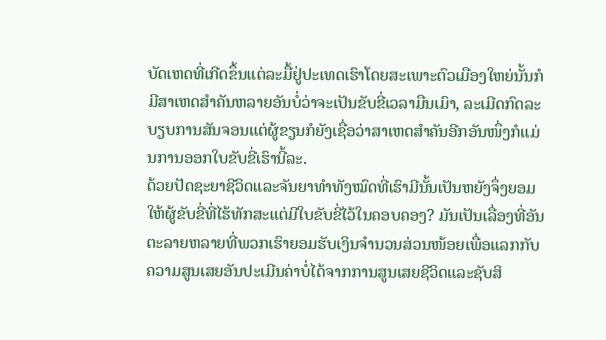ບັດເຫດທີ່ເກີດຂຶ້ນແຕ່ລະມື້ຢູ່ປະເທດເຮົາໂດຍສະເພາະຕົວເມືອງໃຫຍ່ນັ້ນກໍມີສາເຫດສຳຄັນຫລາຍອັນບໍ່ວ່າຈະເປັນຂັບຂີ່ເວລາມືນເມົາ, ລະເມີດກົດລະບຽບການສັນຈອນແຕ່ຜູ້ຂຽນກໍຍັງເຊື່ອວ່າສາເຫດສຳຄັນອີກອັນໜຶ່ງກໍແມ່ນການອອກໃບຂັບຂີ່ເຮົານີ້ລະ.
ດ້ວຍປັດຊະຍາຊີວິດແລະຈັນຍາທຳທັງໝົດທີ່ເຮົາມີນັ້ນເປັນຫຍັງຈຶ່ງຍອມໃຫ້ຜູ້ຂັບຂີ່ທີ່ໄຮ້ທັກສະແຕ່ມີໃບຂັບຂີ່ໄວ້ໃນຄອບຄອງ? ມັນເປັນເລື່ອງທີ່ອັນຕະລາຍຫລາຍທີ່ພວກເຮົາຍອມຮັບເງິນຈຳນວນສ່ວນໜ້ອຍເພື່ອແລກກັບຄວາມສູນເສຍອັນປະເມີນຄ່າບໍ່ໄດ້ຈາກການສູນເສຍຊີວິດແລະຊັບສິ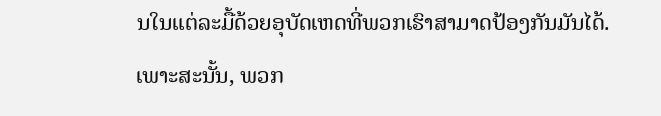ນໃນແຕ່ລະມື້ດ້ວຍອຸບັດເຫດທີ່ພວກເຮົາສາມາດປ້ອງກັນມັນໄດ້.
ເພາະສະນັ້ນ, ພວກ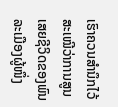ເຮົາຄວນສຳນຶກໄວ້ສະເໝີວ່າການສູນເສຍຊີວິດຂອງພົນລະເມືອງຜູ້ໜຶ່ງ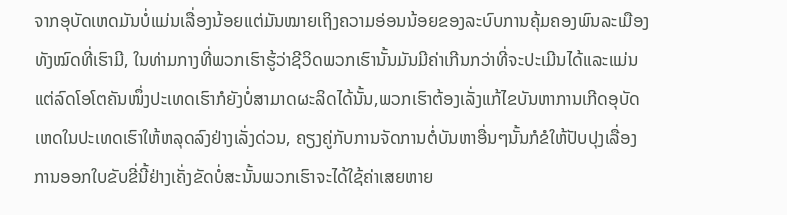ຈາກອຸບັດເຫດມັນບໍ່ແມ່ນເລື່ອງນ້ອຍແຕ່ມັນໝາຍເຖິງຄວາມອ່ອນນ້ອຍຂອງລະບົບການຄຸ້ມຄອງພົນລະເມືອງທັງໝົດທີ່ເຮົາມີ, ໃນທ່າມກາງທີ່ພວກເຮົາຮູ້ວ່າຊີວິດພວກເຮົານັ້ນມັນມີຄ່າເກີນກວ່າທີ່ຈະປະເມີນໄດ້ແລະແມ່ນແຕ່ລົດໂອໂຕຄັນໜຶ່ງປະເທດເຮົາກໍຍັງບໍ່ສາມາດຜະລິດໄດ້ນັ້ນ,ພວກເຮົາຕ້ອງເລັ່ງແກ້ໄຂບັນຫາການເກີດອຸບັດເຫດໃນປະເທດເຮົາໃຫ້ຫລຸດລົງຢ່າງເລັ່ງດ່ວນ, ຄຽງຄູ່ກັບການຈັດການຕໍ່ບັນຫາອື່ນໆນັ້ນກໍຂໍໃຫ້ປັບປຸງເລື່ອງການອອກໃບຂັບຂີ່ນີ້ຢ່າງເຄັ່ງຂັດບໍ່ສະນັ້ນພວກເຮົາຈະໄດ້ໃຊ້ຄ່າເສຍຫາຍ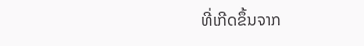ທີ່ເກີດຂຶ້ນຈາກ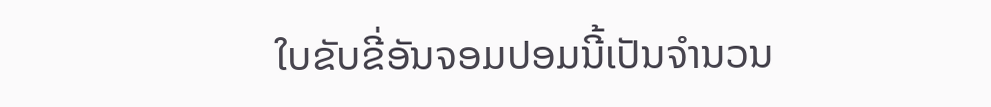ໃບຂັບຂີ່ອັນຈອມປອມນີ້ເປັນຈຳນວນ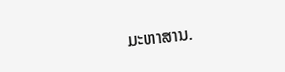ມະຫາສານ.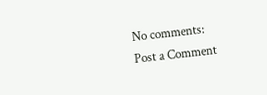No comments:
Post a Comment